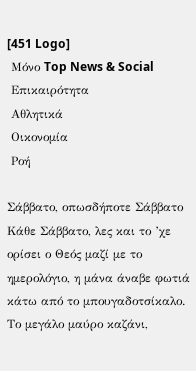[451 Logo]
 Μόνο Top News & Social
 Επικαιρότητα
 Αθλητικά
 Οικονομία
 Ροή

Σάββατο, οπωσδήποτε Σάββατο Κάθε Σάββατο, λες και το ’χε ορίσει ο Θεός μαζί με το ημερολόγιο, η μάνα άναβε φωτιά κάτω από το μπουγαδοτσίκαλο. Το μεγάλο μαύρο καζάνι,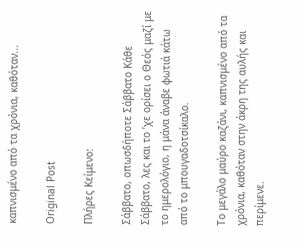καπνισμένο από τα χρόνια, καθόταν...

Original Post

Πλήρες Κείμενο:

Σάββατο, οπωσδήποτε Σάββατο Κάθε Σάββατο, λες και το ’χε ορίσει ο Θεός μαζί με το ημερολόγιο, η μάνα άναβε φωτιά κάτω από το μπουγαδοτσίκαλο.

Το μεγάλο μαύρο καζάνι, καπνισμένο από τα χρόνια, καθόταν στην άκρη της αυλής και περίμενε.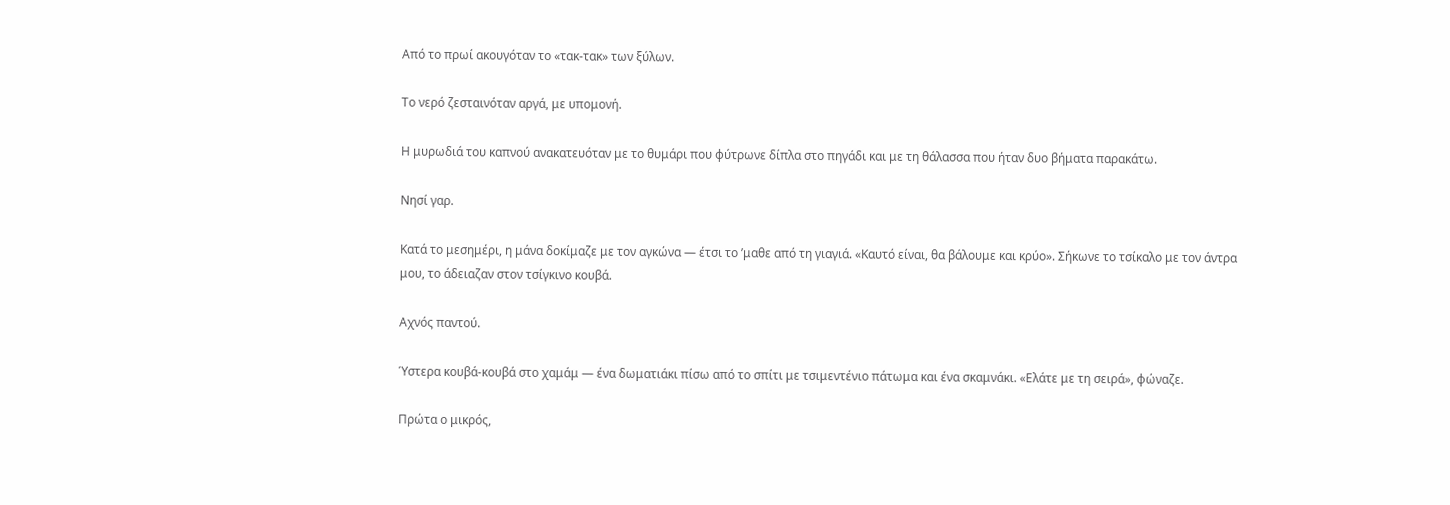Από το πρωί ακουγόταν το «τακ-τακ» των ξύλων.

Το νερό ζεσταινόταν αργά, με υπομονή.

Η μυρωδιά του καπνού ανακατευόταν με το θυμάρι που φύτρωνε δίπλα στο πηγάδι και με τη θάλασσα που ήταν δυο βήματα παρακάτω.

Νησί γαρ.

Κατά το μεσημέρι, η μάνα δοκίμαζε με τον αγκώνα — έτσι το ’μαθε από τη γιαγιά. «Καυτό είναι, θα βάλουμε και κρύο». Σήκωνε το τσίκαλο με τον άντρα μου, το άδειαζαν στον τσίγκινο κουβά.

Αχνός παντού.

Ύστερα κουβά-κουβά στο χαμάμ — ένα δωματιάκι πίσω από το σπίτι με τσιμεντένιο πάτωμα και ένα σκαμνάκι. «Ελάτε με τη σειρά», φώναζε.

Πρώτα ο μικρός,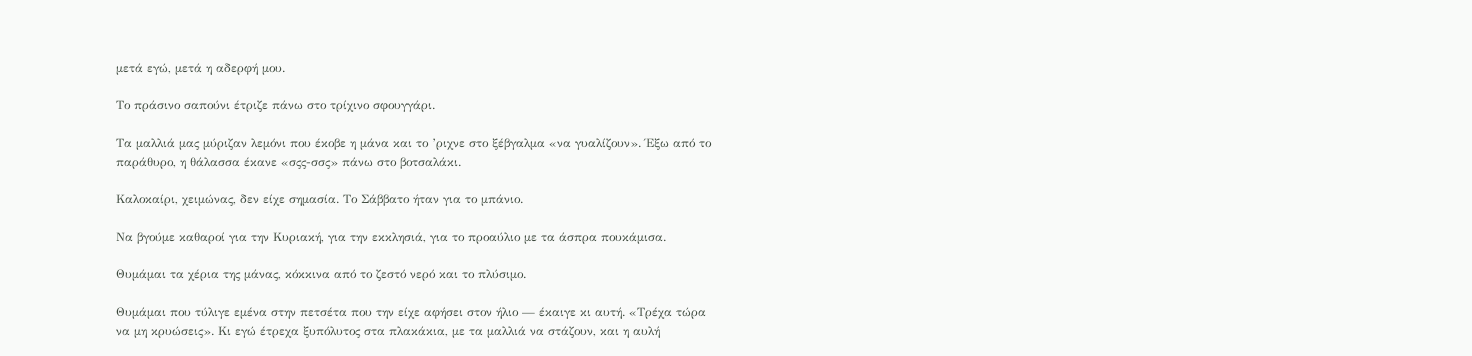μετά εγώ, μετά η αδερφή μου.

Το πράσινο σαπούνι έτριζε πάνω στο τρίχινο σφουγγάρι.

Τα μαλλιά μας μύριζαν λεμόνι που έκοβε η μάνα και το ’ριχνε στο ξέβγαλμα «να γυαλίζουν». Έξω από το παράθυρο, η θάλασσα έκανε «σςς-σσς» πάνω στο βοτσαλάκι.

Καλοκαίρι, χειμώνας, δεν είχε σημασία. Το Σάββατο ήταν για το μπάνιο.

Να βγούμε καθαροί για την Κυριακή, για την εκκλησιά, για το προαύλιο με τα άσπρα πουκάμισα.

Θυμάμαι τα χέρια της μάνας, κόκκινα από το ζεστό νερό και το πλύσιμο.

Θυμάμαι που τύλιγε εμένα στην πετσέτα που την είχε αφήσει στον ήλιο — έκαιγε κι αυτή. «Τρέχα τώρα να μη κρυώσεις». Κι εγώ έτρεχα ξυπόλυτος στα πλακάκια, με τα μαλλιά να στάζουν, και η αυλή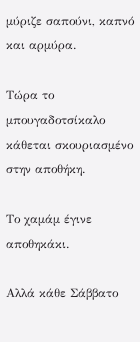μύριζε σαπούνι, καπνό και αρμύρα.

Τώρα το μπουγαδοτσίκαλο κάθεται σκουριασμένο στην αποθήκη.

Το χαμάμ έγινε αποθηκάκι.

Αλλά κάθε Σάββατο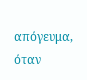απόγευμα, όταν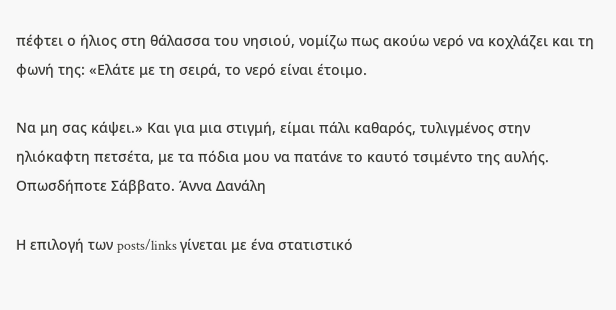πέφτει ο ήλιος στη θάλασσα του νησιού, νομίζω πως ακούω νερό να κοχλάζει και τη φωνή της: «Ελάτε με τη σειρά, το νερό είναι έτοιμο.

Να μη σας κάψει.» Και για μια στιγμή, είμαι πάλι καθαρός, τυλιγμένος στην ηλιόκαφτη πετσέτα, με τα πόδια μου να πατάνε το καυτό τσιμέντο της αυλής. Οπωσδήποτε Σάββατο. Άννα Δανάλη

Η επιλογή των posts/links γίνεται με ένα στατιστικό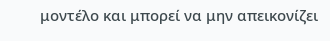μοντέλο και μπορεί να μην απεικονίζει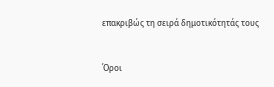επακριβώς τη σειρά δημοτικότητάς τους


Όροι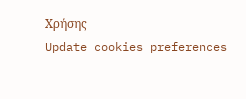Χρήσης
Update cookies preferences